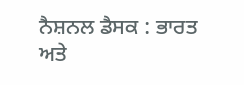ਨੈਸ਼ਨਲ ਡੈਸਕ : ਭਾਰਤ ਅਤੇ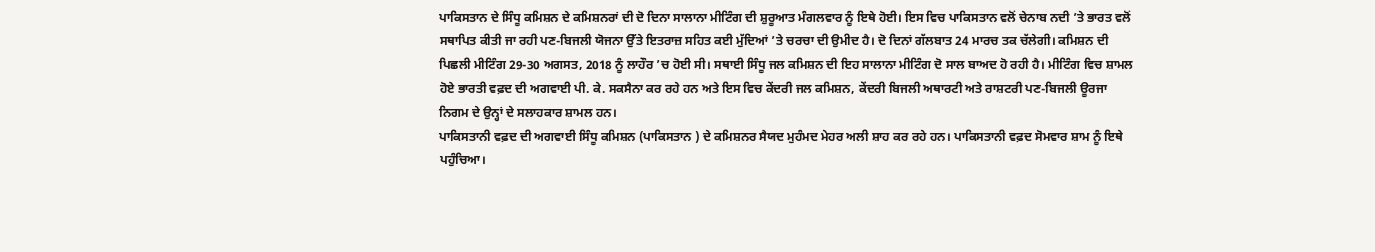ਪਾਕਿਸਤਾਨ ਦੇ ਸਿੰਧੂ ਕਮਿਸ਼ਨ ਦੇ ਕਮਿਸ਼ਨਰਾਂ ਦੀ ਦੋ ਦਿਨਾ ਸਾਲਾਨਾ ਮੀਟਿੰਗ ਦੀ ਸ਼ੁਰੂਆਤ ਮੰਗਲਵਾਰ ਨੂੰ ਇਥੇ ਹੋਈ। ਇਸ ਵਿਚ ਪਾਕਿਸਤਾਨ ਵਲੋਂ ਚੇਨਾਬ ਨਦੀ ’ਤੇ ਭਾਰਤ ਵਲੋਂ ਸਥਾਪਿਤ ਕੀਤੀ ਜਾ ਰਹੀ ਪਣ-ਬਿਜਲੀ ਯੋਜਨਾ ਉੱਤੇ ਇਤਰਾਜ਼ ਸਹਿਤ ਕਈ ਮੁੱਦਿਆਂ ’ਤੇ ਚਰਚਾ ਦੀ ਉਮੀਦ ਹੈ। ਦੋ ਦਿਨਾਂ ਗੱਲਬਾਤ 24 ਮਾਰਚ ਤਕ ਚੱਲੇਗੀ। ਕਮਿਸ਼ਨ ਦੀ ਪਿਛਲੀ ਮੀਟਿੰਗ 29-30 ਅਗਸਤ, 2018 ਨੂੰ ਲਾਹੌਰ ’ਚ ਹੋਈ ਸੀ। ਸਥਾਈ ਸਿੰਧੂ ਜਲ ਕਮਿਸ਼ਨ ਦੀ ਇਹ ਸਾਲਾਨਾ ਮੀਟਿੰਗ ਦੋ ਸਾਲ ਬਾਅਦ ਹੋ ਰਹੀ ਹੈ। ਮੀਟਿੰਗ ਵਿਚ ਸ਼ਾਮਲ ਹੋਏ ਭਾਰਤੀ ਵਫ਼ਦ ਦੀ ਅਗਵਾਈ ਪੀ. ਕੇ. ਸਕਸੈਨਾ ਕਰ ਰਹੇ ਹਨ ਅਤੇ ਇਸ ਵਿਚ ਕੇਂਦਰੀ ਜਲ ਕਮਿਸ਼ਨ, ਕੇਂਦਰੀ ਬਿਜਲੀ ਅਥਾਰਟੀ ਅਤੇ ਰਾਸ਼ਟਰੀ ਪਣ-ਬਿਜਲੀ ਊਰਜਾ ਨਿਗਮ ਦੇ ਉਨ੍ਹਾਂ ਦੇ ਸਲਾਹਕਾਰ ਸ਼ਾਮਲ ਹਨ।
ਪਾਕਿਸਤਾਨੀ ਵਫ਼ਦ ਦੀ ਅਗਵਾਈ ਸਿੰਧੂ ਕਮਿਸ਼ਨ (ਪਾਕਿਸਤਾਨ ) ਦੇ ਕਮਿਸ਼ਨਰ ਸੈਯਦ ਮੁਹੰਮਦ ਮੇਹਰ ਅਲੀ ਸ਼ਾਹ ਕਰ ਰਹੇ ਹਨ। ਪਾਕਿਸਤਾਨੀ ਵਫ਼ਦ ਸੋਮਵਾਰ ਸ਼ਾਮ ਨੂੰ ਇਥੇ ਪਹੁੰਚਿਆ।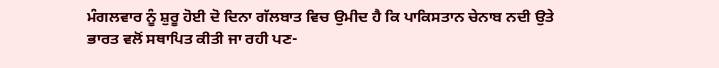ਮੰਗਲਵਾਰ ਨੂੰ ਸ਼ੁਰੂ ਹੋਈ ਦੋ ਦਿਨਾ ਗੱਲਬਾਤ ਵਿਚ ਉਮੀਦ ਹੈ ਕਿ ਪਾਕਿਸਤਾਨ ਚੇਨਾਬ ਨਦੀ ਉਤੇ ਭਾਰਤ ਵਲੋਂ ਸਥਾਪਿਤ ਕੀਤੀ ਜਾ ਰਹੀ ਪਣ-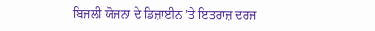ਬਿਜਲੀ ਯੋਜਨਾ ਦੇ ਡਿਜ਼ਾਈਨ ’ਤੇ ਇਤਰਾਜ਼ ਦਰਜ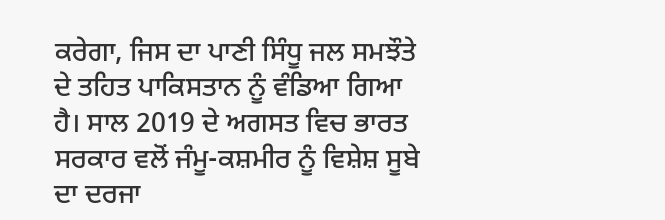ਕਰੇਗਾ, ਜਿਸ ਦਾ ਪਾਣੀ ਸਿੰਧੂ ਜਲ ਸਮਝੌਤੇ ਦੇ ਤਹਿਤ ਪਾਕਿਸਤਾਨ ਨੂੰ ਵੰਡਿਆ ਗਿਆ ਹੈ। ਸਾਲ 2019 ਦੇ ਅਗਸਤ ਵਿਚ ਭਾਰਤ ਸਰਕਾਰ ਵਲੋਂ ਜੰਮੂ-ਕਸ਼ਮੀਰ ਨੂੰ ਵਿਸ਼ੇਸ਼ ਸੂਬੇ ਦਾ ਦਰਜਾ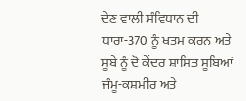ਦੇਣ ਵਾਲੀ ਸੰਵਿਧਾਨ ਦੀ ਧਾਰਾ-370 ਨੂੰ ਖਤਮ ਕਰਨ ਅਤੇ ਸੂਬੇ ਨੂੰ ਦੋ ਕੇਂਦਰ ਸ਼ਾਸਿਤ ਸੂਬਿਆਂ ਜੰਮੂ-ਕਸ਼ਮੀਰ ਅਤੇ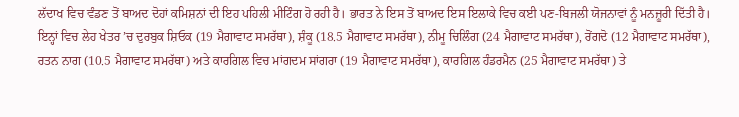ਲੱਦਾਖ ਵਿਚ ਵੰਡਣ ਤੋਂ ਬਾਅਦ ਦੋਹਾਂ ਕਮਿਸ਼ਨਾਂ ਦੀ ਇਹ ਪਹਿਲੀ ਮੀਟਿੰਗ ਹੋ ਰਹੀ ਹੈ। ਭਾਰਤ ਨੇ ਇਸ ਤੋਂ ਬਾਅਦ ਇਸ ਇਲਾਕੇ ਵਿਚ ਕਈ ਪਣ-ਬਿਜਲੀ ਯੋਜਨਾਵਾਂ ਨੂੰ ਮਨਜ਼ੂਰੀ ਦਿੱਤੀ ਹੈ।
ਇਨ੍ਹਾਂ ਵਿਚ ਲੇਹ ਖੇਤਰ ’ਚ ਦੁਰਬੁਕ ਸ਼ਿਓਕ (19 ਮੈਗਾਵਾਟ ਸਮਰੱਥਾ), ਸ਼ੰਕੂ (18.5 ਮੈਗਾਵਾਟ ਸਮਰੱਥਾ), ਨੀਮੂ ਚਿਲਿੰਗ (24 ਮੈਗਾਵਾਟ ਸਮਰੱਥਾ), ਰੋਂਗਦੋ (12 ਮੈਗਾਵਾਟ ਸਮਰੱਥਾ), ਰਤਨ ਨਾਗ (10.5 ਮੈਗਾਵਾਟ ਸਮਰੱਥਾ) ਅਤੇ ਕਾਰਗਿਲ ਵਿਚ ਮਾਂਗਦਮ ਸਾਂਗਰਾ (19 ਮੈਗਾਵਾਟ ਸਮਰੱਥਾ), ਕਾਰਗਿਲ ਹੰਡਰਮੈਨ (25 ਮੈਗਾਵਾਟ ਸਮਰੱਥਾ) ਤੇ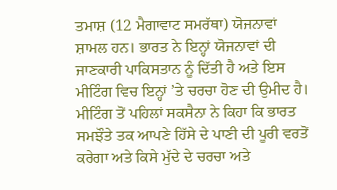ਤਮਾਸ਼ (12 ਮੈਗਾਵਾਟ ਸਮਰੱਥਾ) ਯੋਜਨਾਵਾਂ ਸ਼ਾਮਲ ਹਨ। ਭਾਰਤ ਨੇ ਇਨ੍ਹਾਂ ਯੋਜਨਾਵਾਂ ਦੀ ਜਾਣਕਾਰੀ ਪਾਕਿਸਤਾਨ ਨੂੰ ਦਿੱਤੀ ਹੈ ਅਤੇ ਇਸ ਮੀਟਿੰਗ ਵਿਚ ਇਨ੍ਹਾਂ ’ਤੇ ਚਰਚਾ ਹੋਣ ਦੀ ਉਮੀਦ ਹੈ। ਮੀਟਿੰਗ ਤੋਂ ਪਹਿਲਾਂ ਸਕਸੈਨਾ ਨੇ ਕਿਹਾ ਕਿ ਭਾਰਤ ਸਮਝੌਤੇ ਤਕ ਆਪਣੇ ਹਿੱਸੇ ਦੇ ਪਾਣੀ ਦੀ ਪੂਰੀ ਵਰਤੋਂ ਕਰੇਗਾ ਅਤੇ ਕਿਸੇ ਮੁੱਦੇ ਦੇ ਚਰਚਾ ਅਤੇ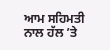ਆਮ ਸਹਿਮਤੀ ਨਾਲ ਹੱਲ ’ਤੇ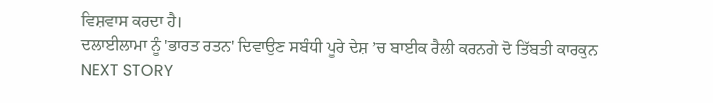ਵਿਸ਼ਵਾਸ ਕਰਦਾ ਹੈ।
ਦਲਾਈਲਾਮਾ ਨੂੰ 'ਭਾਰਤ ਰਤਨ' ਦਿਵਾਉਣ ਸਬੰਧੀ ਪੂਰੇ ਦੇਸ਼ ’ਚ ਬਾਈਕ ਰੈਲੀ ਕਰਨਗੇ ਦੋ ਤਿੱਬਤੀ ਕਾਰਕੁਨ
NEXT STORY